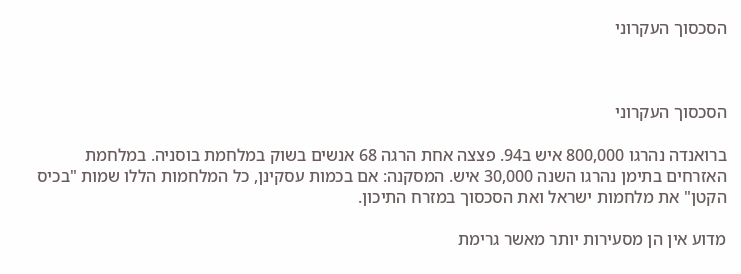הסכסוך העקרוני



הסכסוך העקרוני

ברואנדה נהרגו 800,000 איש ב94. פצצה אחת הרגה 68 אנשים בשוק במלחמת בוסניה. במלחמת האזרחים בתימן נהרגו השנה 30,000 איש. המסקנה: אם בכמות עסקינן, כל המלחמות הללו שמות "בכיס הקטן" את מלחמות ישראל ואת הסכסוך במזרח התיכון.

מדוע אין הן מסעירות יותר מאשר גרימת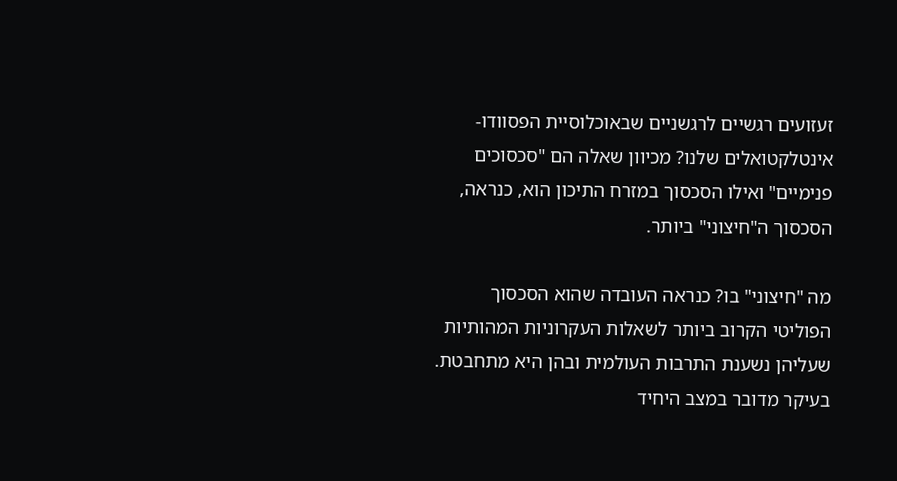זעזועים רגשיים לרגשניים שבאוכלוסיית הפסוודו-אינטלקטואלים שלנו? מכיוון שאלה הם "סכסוכים פנימיים" ואילו הסכסוך במזרח התיכון הוא, כנראה, הסכסוך ה"חיצוני" ביותר.

מה "חיצוני" בו? כנראה העובדה שהוא הסכסוך הפוליטי הקרוב ביותר לשאלות העקרוניות המהותיות שעליהן נשענת התרבות העולמית ובהן היא מתחבטת. בעיקר מדובר במצב היחיד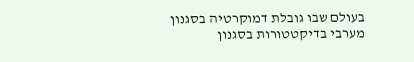בעולם שבו גובלת דמוקרטיה בסגנון מערבי בדיקטטורות בסגנון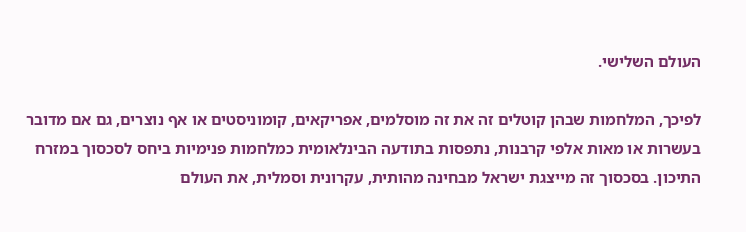העולם השלישי.

לפיכך, המלחמות שבהן קוטלים זה את זה מוסלמים, אפריקאים, קומוניסטים או אף נוצרים, גם אם מדובר בעשרות או מאות אלפי קרבנות, נתפסות בתודעה הבינלאומית כמלחמות פנימיות ביחס לסכסוך במזרח התיכון. בסכסוך זה מייצגת ישראל מבחינה מהותית, עקרונית וסמלית, את העולם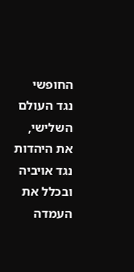החופשי נגד העולם השלישי, את היהדות נגד אויביה ובכלל את העמדה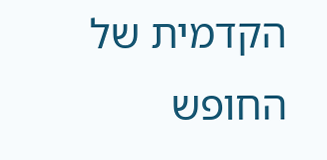הקדמית של החופש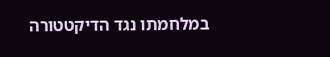במלחמתו נגד הדיקטטורה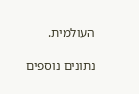העולמית.

נתונים נוספים